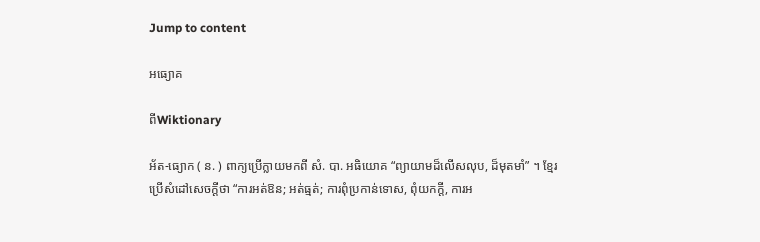Jump to content

អធ្យោគ

ពីWiktionary

អ័ត-ធ្យោក ( ន. ) ពាក្យប្រើក្លាយមកពី សំ. បា. អធិយោគ “ព្យាយាមដ៏លើសលុប, ដ៏មុតមាំ” ។ ខ្មែរប្រើសំដៅសេចក្ដីថា “ការអត់ឱន; អត់ធ្មត់; ការពុំប្រកាន់ទោស, ពុំយកក្តី, ការអ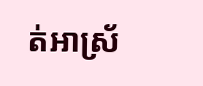ត់អាស្រ័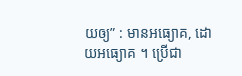យឲ្យ” : មានអធ្យោគ, ដោយអធ្យោគ ។ ប្រើជា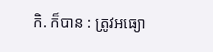កិ. ក៏បាន : ត្រូវអធ្យោ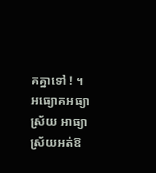គគ្នាទៅ ! ។ អធ្យោគអធ្យាស្រ័យ អាធ្យាស្រ័យអត់ឱ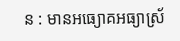ន : មានអធ្យោគអធ្យាស្រ័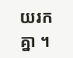យរកគ្នា ។